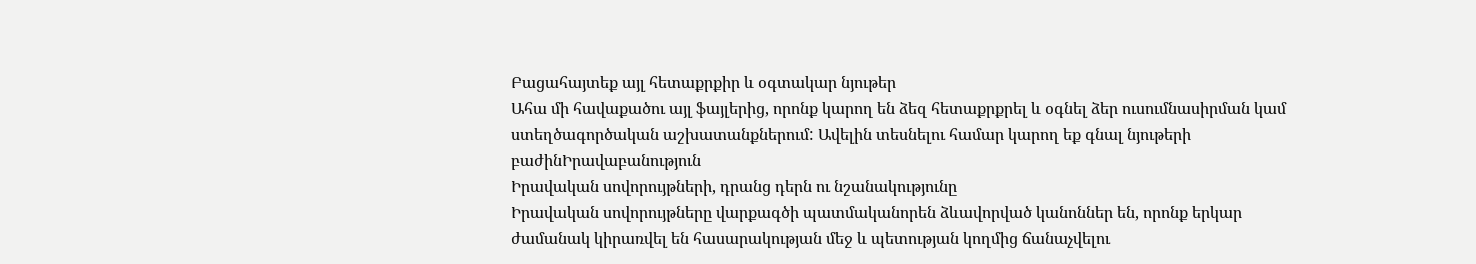Բացահայտեք այլ հետաքրքիր և օգտակար նյութեր
Ահա մի հավաքածու այլ ֆայլերից, որոնք կարող են ձեզ հետաքրքրել և օգնել ձեր ուսումնասիրման կամ ստեղծագործական աշխատանքներում: Ավելին տեսնելու համար կարող եք գնալ նյութերի բաժինԻրավաբանություն
Իրավական սովորույթների, դրանց դերն ու նշանակությունը
Իրավական սովորույթները վարքագծի պատմականորեն ձևավորված կանոններ են, որոնք երկար ժամանակ կիրառվել են հասարակության մեջ և պետության կողմից ճանաչվելու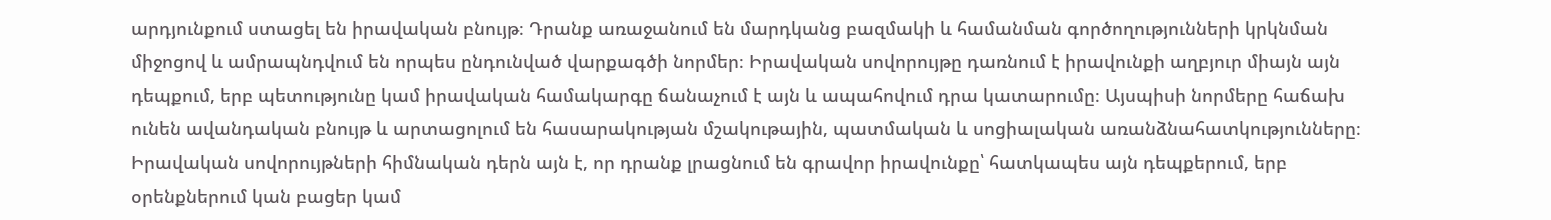արդյունքում ստացել են իրավական բնույթ։ Դրանք առաջանում են մարդկանց բազմակի և համանման գործողությունների կրկնման միջոցով և ամրապնդվում են որպես ընդունված վարքագծի նորմեր։ Իրավական սովորույթը դառնում է իրավունքի աղբյուր միայն այն դեպքում, երբ պետությունը կամ իրավական համակարգը ճանաչում է այն և ապահովում դրա կատարումը։ Այսպիսի նորմերը հաճախ ունեն ավանդական բնույթ և արտացոլում են հասարակության մշակութային, պատմական և սոցիալական առանձնահատկությունները։ Իրավական սովորույթների հիմնական դերն այն է, որ դրանք լրացնում են գրավոր իրավունքը՝ հատկապես այն դեպքերում, երբ օրենքներում կան բացեր կամ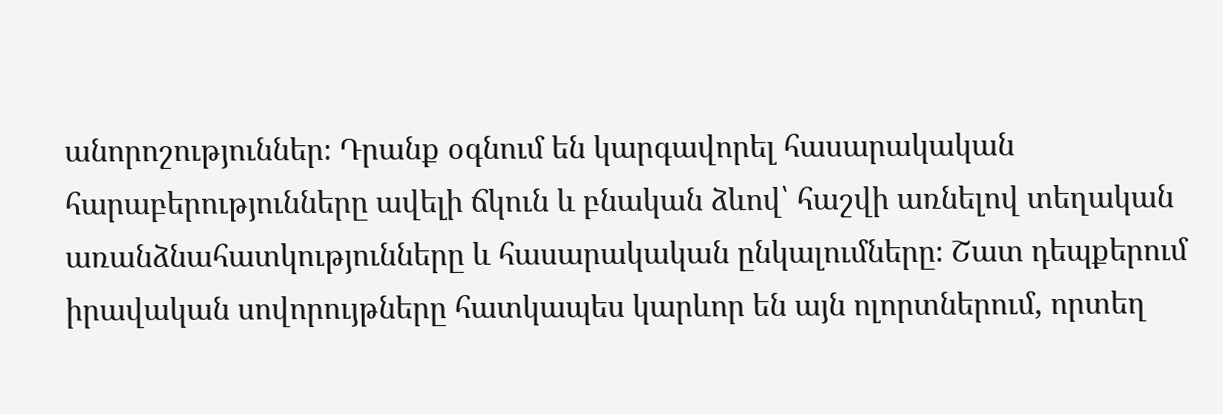անորոշություններ։ Դրանք օգնում են կարգավորել հասարակական հարաբերությունները ավելի ճկուն և բնական ձևով՝ հաշվի առնելով տեղական առանձնահատկությունները և հասարակական ընկալումները։ Շատ դեպքերում իրավական սովորույթները հատկապես կարևոր են այն ոլորտներում, որտեղ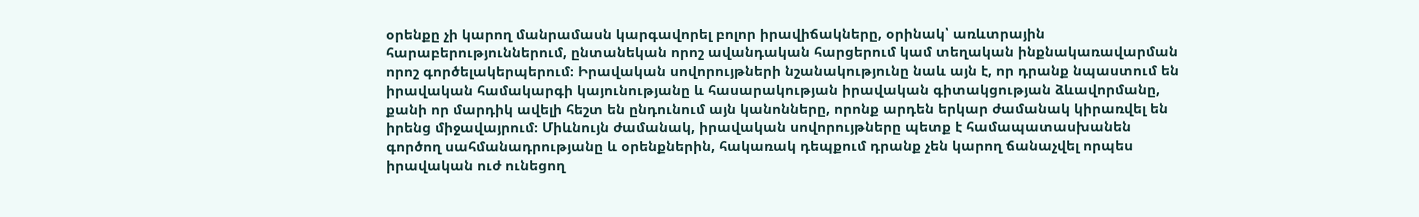օրենքը չի կարող մանրամասն կարգավորել բոլոր իրավիճակները, օրինակ՝ առևտրային հարաբերություններում, ընտանեկան որոշ ավանդական հարցերում կամ տեղական ինքնակառավարման որոշ գործելակերպերում։ Իրավական սովորույթների նշանակությունը նաև այն է, որ դրանք նպաստում են իրավական համակարգի կայունությանը և հասարակության իրավական գիտակցության ձևավորմանը, քանի որ մարդիկ ավելի հեշտ են ընդունում այն կանոնները, որոնք արդեն երկար ժամանակ կիրառվել են իրենց միջավայրում։ Միևնույն ժամանակ, իրավական սովորույթները պետք է համապատասխանեն գործող սահմանադրությանը և օրենքներին, հակառակ դեպքում դրանք չեն կարող ճանաչվել որպես իրավական ուժ ունեցող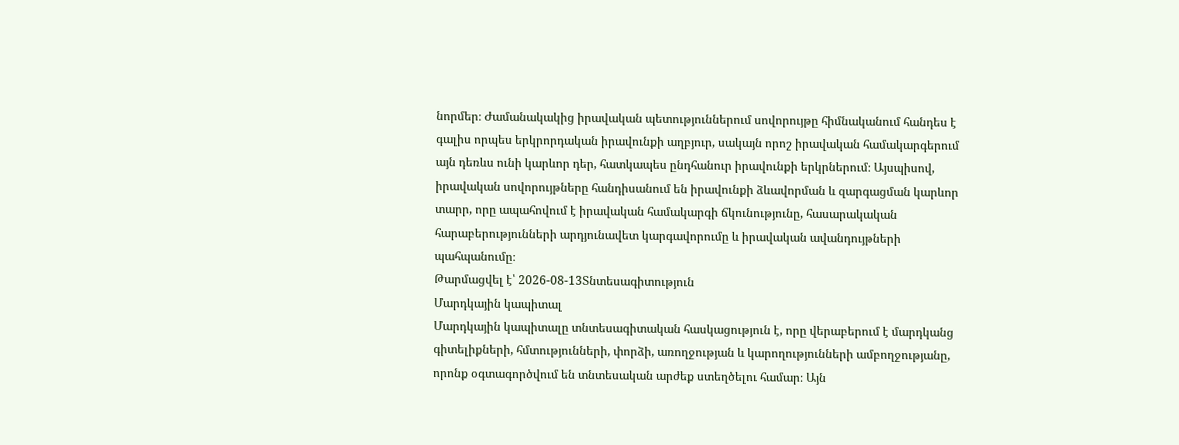նորմեր։ Ժամանակակից իրավական պետություններում սովորույթը հիմնականում հանդես է գալիս որպես երկրորդական իրավունքի աղբյուր, սակայն որոշ իրավական համակարգերում այն դեռևս ունի կարևոր դեր, հատկապես ընդհանուր իրավունքի երկրներում։ Այսպիսով, իրավական սովորույթները հանդիսանում են իրավունքի ձևավորման և զարգացման կարևոր տարր, որը ապահովում է իրավական համակարգի ճկունությունը, հասարակական հարաբերությունների արդյունավետ կարգավորումը և իրավական ավանդույթների պահպանումը։
Թարմացվել է՝ 2026-08-13Տնտեսագիտություն
Մարդկային կապիտալ
Մարդկային կապիտալը տնտեսագիտական հասկացություն է, որը վերաբերում է մարդկանց գիտելիքների, հմտությունների, փորձի, առողջության և կարողությունների ամբողջությանը, որոնք օգտագործվում են տնտեսական արժեք ստեղծելու համար։ Այն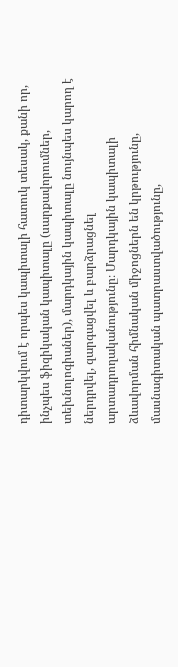դիտարկվում է որպես կապիտալի հատուկ տեսակ, քանի որ, ինչպես ֆիզիկական կապիտալը (սարքավորումներ, տեխնոլոգիաներ), մարդկային կապիտալը նույնպես կարող է ներդրվել, զարգացվել և բարձրացնել արտադրողականությունը։ Մարդկային կապիտալի ձևավորման հիմնական միջոցներն են կրթությունը, մասնագիտական պատրաստվածությունը,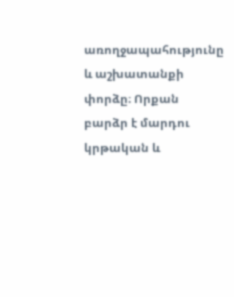առողջապահությունը և աշխատանքի փորձը։ Որքան բարձր է մարդու կրթական և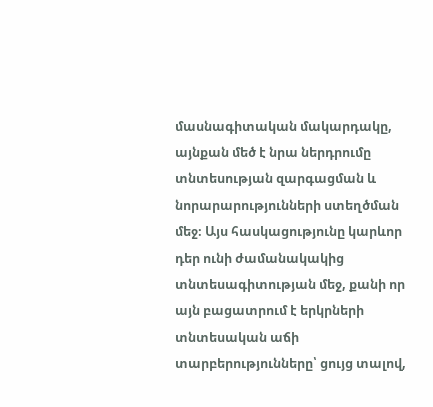մասնագիտական մակարդակը, այնքան մեծ է նրա ներդրումը տնտեսության զարգացման և նորարարությունների ստեղծման մեջ։ Այս հասկացությունը կարևոր դեր ունի ժամանակակից տնտեսագիտության մեջ, քանի որ այն բացատրում է երկրների տնտեսական աճի տարբերությունները՝ ցույց տալով,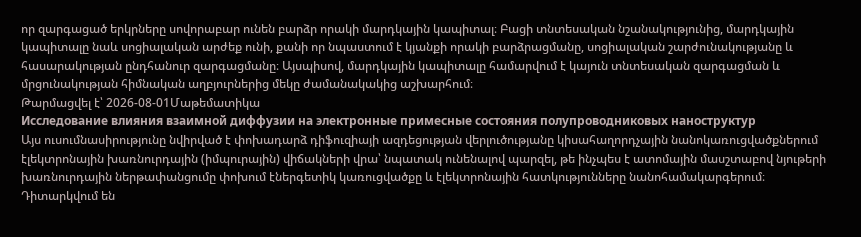որ զարգացած երկրները սովորաբար ունեն բարձր որակի մարդկային կապիտալ։ Բացի տնտեսական նշանակությունից, մարդկային կապիտալը նաև սոցիալական արժեք ունի, քանի որ նպաստում է կյանքի որակի բարձրացմանը, սոցիալական շարժունակությանը և հասարակության ընդհանուր զարգացմանը։ Այսպիսով, մարդկային կապիտալը համարվում է կայուն տնտեսական զարգացման և մրցունակության հիմնական աղբյուրներից մեկը ժամանակակից աշխարհում։
Թարմացվել է՝ 2026-08-01Մաթեմատիկա
Исследование влияния взаимной диффузии на электронные примесные состояния полупроводниковых наноструктур
Այս ուսումնասիրությունը նվիրված է փոխադարձ դիֆուզիայի ազդեցության վերլուծությանը կիսահաղորդչային նանոկառուցվածքներում էլեկտրոնային խառնուրդային (իմպուրային) վիճակների վրա՝ նպատակ ունենալով պարզել, թե ինչպես է ատոմային մասշտաբով նյութերի խառնուրդային ներթափանցումը փոխում էներգետիկ կառուցվածքը և էլեկտրոնային հատկությունները նանոհամակարգերում։ Դիտարկվում են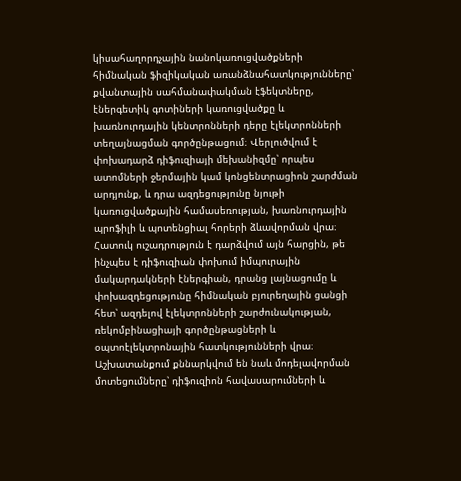կիսահաղորդչային նանոկառուցվածքների հիմնական ֆիզիկական առանձնահատկությունները՝ քվանտային սահմանափակման էֆեկտները, էներգետիկ գոտիների կառուցվածքը և խառնուրդային կենտրոնների դերը էլեկտրոնների տեղայնացման գործընթացում։ Վերլուծվում է փոխադարձ դիֆուզիայի մեխանիզմը՝ որպես ատոմների ջերմային կամ կոնցենտրացիոն շարժման արդյունք, և դրա ազդեցությունը նյութի կառուցվածքային համասեռության, խառնուրդային պրոֆիլի և պոտենցիալ հորերի ձևավորման վրա։ Հատուկ ուշադրություն է դարձվում այն հարցին, թե ինչպես է դիֆուզիան փոխում իմպուրային մակարդակների էներգիան, դրանց լայնացումը և փոխազդեցությունը հիմնական բյուրեղային ցանցի հետ՝ ազդելով էլեկտրոնների շարժունակության, ռեկոմբինացիայի գործընթացների և օպտոէլեկտրոնային հատկությունների վրա։ Աշխատանքում քննարկվում են նաև մոդելավորման մոտեցումները՝ դիֆուզիոն հավասարումների և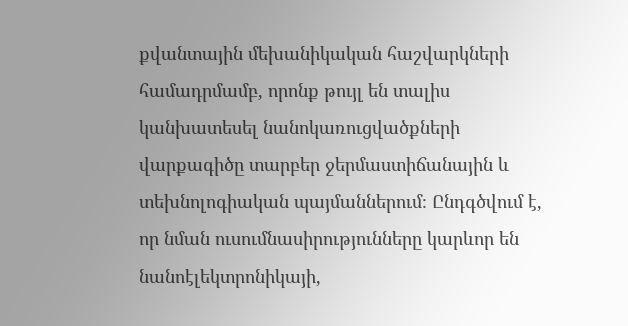քվանտային մեխանիկական հաշվարկների համադրմամբ, որոնք թույլ են տալիս կանխատեսել նանոկառուցվածքների վարքագիծը տարբեր ջերմաստիճանային և տեխնոլոգիական պայմաններում։ Ընդգծվում է, որ նման ուսումնասիրությունները կարևոր են նանոէլեկտրոնիկայի,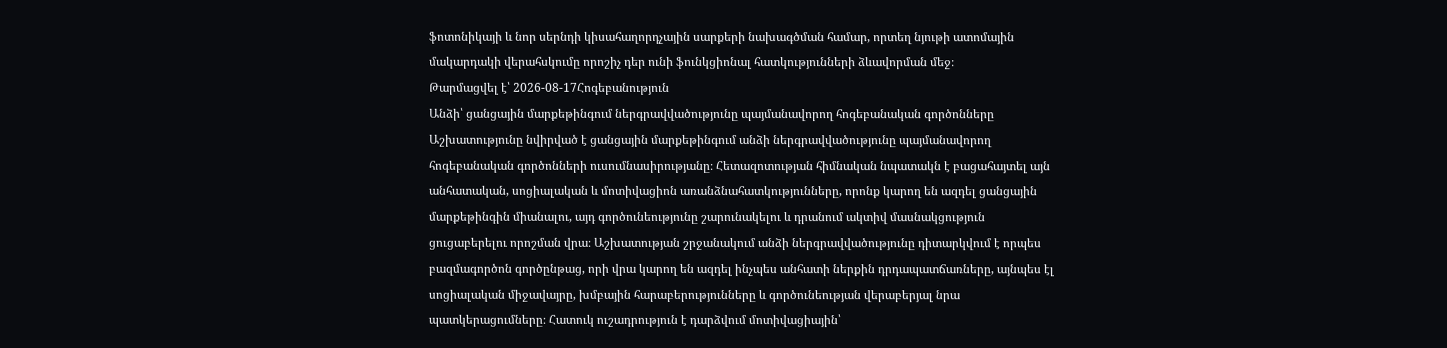ֆոտոնիկայի և նոր սերնդի կիսահաղորդչային սարքերի նախագծման համար, որտեղ նյութի ատոմային մակարդակի վերահսկումը որոշիչ դեր ունի ֆունկցիոնալ հատկությունների ձևավորման մեջ։
Թարմացվել է՝ 2026-08-17Հոգեբանություն
Անձի՝ ցանցային մարքեթինգում ներգրավվածությունը պայմանավորող հոգեբանական գործոնները
Աշխատությունը նվիրված է ցանցային մարքեթինգում անձի ներգրավվածությունը պայմանավորող հոգեբանական գործոնների ուսումնասիրությանը։ Հետազոտության հիմնական նպատակն է բացահայտել այն անհատական, սոցիալական և մոտիվացիոն առանձնահատկությունները, որոնք կարող են ազդել ցանցային մարքեթինգին միանալու, այդ գործունեությունը շարունակելու և դրանում ակտիվ մասնակցություն ցուցաբերելու որոշման վրա։ Աշխատության շրջանակում անձի ներգրավվածությունը դիտարկվում է որպես բազմագործոն գործընթաց, որի վրա կարող են ազդել ինչպես անհատի ներքին դրդապատճառները, այնպես էլ սոցիալական միջավայրը, խմբային հարաբերությունները և գործունեության վերաբերյալ նրա պատկերացումները։ Հատուկ ուշադրություն է դարձվում մոտիվացիային՝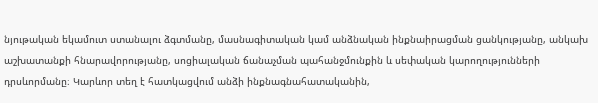նյութական եկամուտ ստանալու ձգտմանը, մասնագիտական կամ անձնական ինքնաիրացման ցանկությանը, անկախ աշխատանքի հնարավորությանը, սոցիալական ճանաչման պահանջմունքին և սեփական կարողությունների դրսևորմանը։ Կարևոր տեղ է հատկացվում անձի ինքնագնահատականին,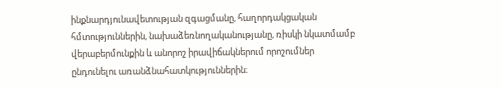ինքնարդյունավետության զգացմանը, հաղորդակցական հմտություններին, նախաձեռնողականությանը, ռիսկի նկատմամբ վերաբերմունքին և անորոշ իրավիճակներում որոշումներ ընդունելու առանձնահատկություններին։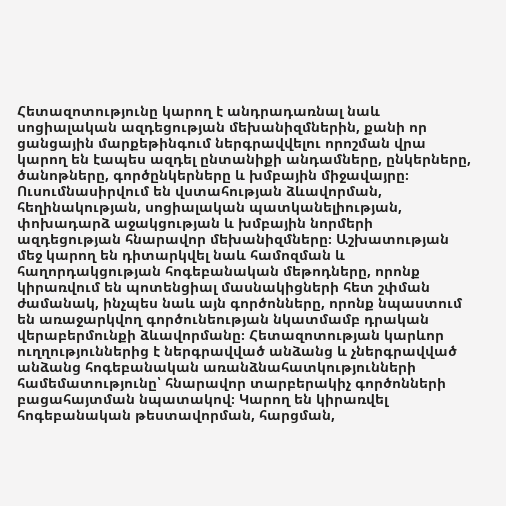Հետազոտությունը կարող է անդրադառնալ նաև սոցիալական ազդեցության մեխանիզմներին, քանի որ ցանցային մարքեթինգում ներգրավվելու որոշման վրա կարող են էապես ազդել ընտանիքի անդամները, ընկերները, ծանոթները, գործընկերները և խմբային միջավայրը։ Ուսումնասիրվում են վստահության ձևավորման, հեղինակության, սոցիալական պատկանելիության, փոխադարձ աջակցության և խմբային նորմերի ազդեցության հնարավոր մեխանիզմները։ Աշխատության մեջ կարող են դիտարկվել նաև համոզման և հաղորդակցության հոգեբանական մեթոդները, որոնք կիրառվում են պոտենցիալ մասնակիցների հետ շփման ժամանակ, ինչպես նաև այն գործոնները, որոնք նպաստում են առաջարկվող գործունեության նկատմամբ դրական վերաբերմունքի ձևավորմանը։ Հետազոտության կարևոր ուղղություններից է ներգրավված անձանց և չներգրավված անձանց հոգեբանական առանձնահատկությունների համեմատությունը՝ հնարավոր տարբերակիչ գործոնների բացահայտման նպատակով։ Կարող են կիրառվել հոգեբանական թեստավորման, հարցման,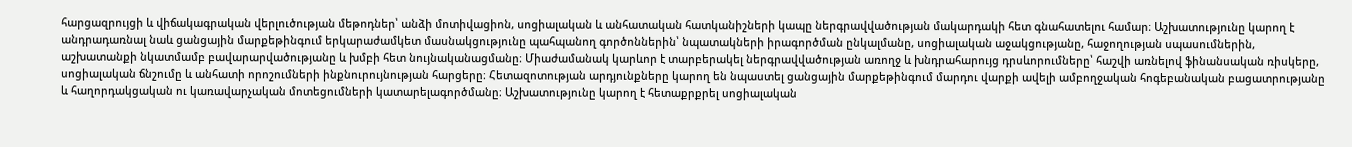հարցազրույցի և վիճակագրական վերլուծության մեթոդներ՝ անձի մոտիվացիոն, սոցիալական և անհատական հատկանիշների կապը ներգրավվածության մակարդակի հետ գնահատելու համար։ Աշխատությունը կարող է անդրադառնալ նաև ցանցային մարքեթինգում երկարաժամկետ մասնակցությունը պահպանող գործոններին՝ նպատակների իրագործման ընկալմանը, սոցիալական աջակցությանը, հաջողության սպասումներին, աշխատանքի նկատմամբ բավարարվածությանը և խմբի հետ նույնականացմանը։ Միաժամանակ կարևոր է տարբերակել ներգրավվածության առողջ և խնդրահարույց դրսևորումները՝ հաշվի առնելով ֆինանսական ռիսկերը, սոցիալական ճնշումը և անհատի որոշումների ինքնուրույնության հարցերը։ Հետազոտության արդյունքները կարող են նպաստել ցանցային մարքեթինգում մարդու վարքի ավելի ամբողջական հոգեբանական բացատրությանը և հաղորդակցական ու կառավարչական մոտեցումների կատարելագործմանը։ Աշխատությունը կարող է հետաքրքրել սոցիալական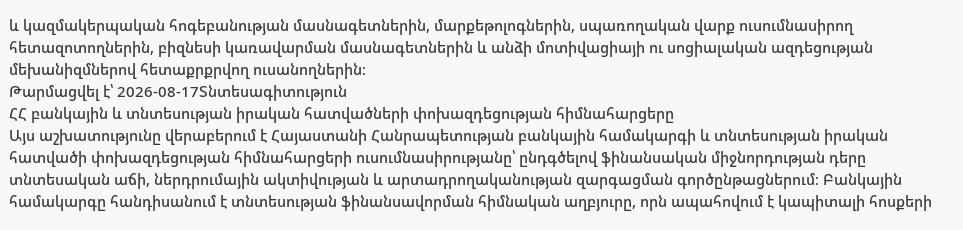և կազմակերպական հոգեբանության մասնագետներին, մարքեթոլոգներին, սպառողական վարք ուսումնասիրող հետազոտողներին, բիզնեսի կառավարման մասնագետներին և անձի մոտիվացիայի ու սոցիալական ազդեցության մեխանիզմներով հետաքրքրվող ուսանողներին։
Թարմացվել է՝ 2026-08-17Տնտեսագիտություն
ՀՀ բանկային և տնտեսության իրական հատվածների փոխազդեցության հիմնահարցերը
Այս աշխատությունը վերաբերում է Հայաստանի Հանրապետության բանկային համակարգի և տնտեսության իրական հատվածի փոխազդեցության հիմնահարցերի ուսումնասիրությանը՝ ընդգծելով ֆինանսական միջնորդության դերը տնտեսական աճի, ներդրումային ակտիվության և արտադրողականության զարգացման գործընթացներում։ Բանկային համակարգը հանդիսանում է տնտեսության ֆինանսավորման հիմնական աղբյուրը, որն ապահովում է կապիտալի հոսքերի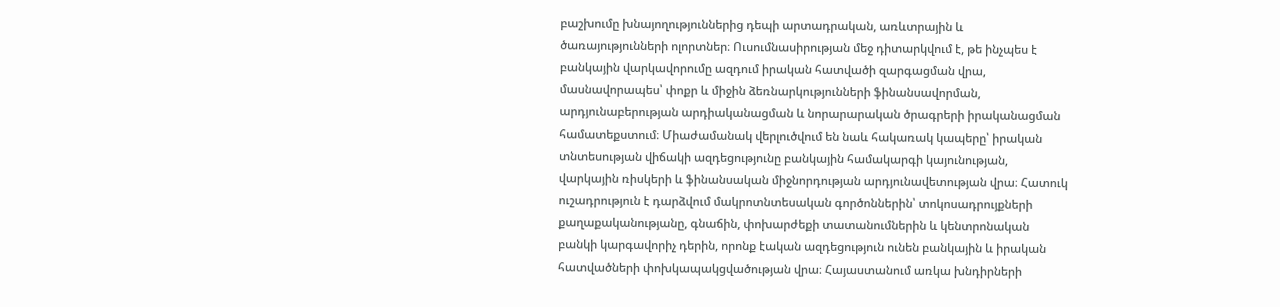բաշխումը խնայողություններից դեպի արտադրական, առևտրային և ծառայությունների ոլորտներ։ Ուսումնասիրության մեջ դիտարկվում է, թե ինչպես է բանկային վարկավորումը ազդում իրական հատվածի զարգացման վրա, մասնավորապես՝ փոքր և միջին ձեռնարկությունների ֆինանսավորման, արդյունաբերության արդիականացման և նորարարական ծրագրերի իրականացման համատեքստում։ Միաժամանակ վերլուծվում են նաև հակառակ կապերը՝ իրական տնտեսության վիճակի ազդեցությունը բանկային համակարգի կայունության, վարկային ռիսկերի և ֆինանսական միջնորդության արդյունավետության վրա։ Հատուկ ուշադրություն է դարձվում մակրոտնտեսական գործոններին՝ տոկոսադրույքների քաղաքականությանը, գնաճին, փոխարժեքի տատանումներին և կենտրոնական բանկի կարգավորիչ դերին, որոնք էական ազդեցություն ունեն բանկային և իրական հատվածների փոխկապակցվածության վրա։ Հայաստանում առկա խնդիրների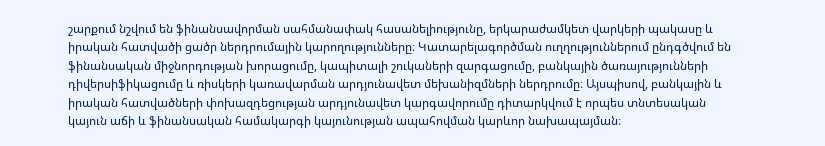շարքում նշվում են ֆինանսավորման սահմանափակ հասանելիությունը, երկարաժամկետ վարկերի պակասը և իրական հատվածի ցածր ներդրումային կարողությունները։ Կատարելագործման ուղղություններում ընդգծվում են ֆինանսական միջնորդության խորացումը, կապիտալի շուկաների զարգացումը, բանկային ծառայությունների դիվերսիֆիկացումը և ռիսկերի կառավարման արդյունավետ մեխանիզմների ներդրումը։ Այսպիսով, բանկային և իրական հատվածների փոխազդեցության արդյունավետ կարգավորումը դիտարկվում է որպես տնտեսական կայուն աճի և ֆինանսական համակարգի կայունության ապահովման կարևոր նախապայման։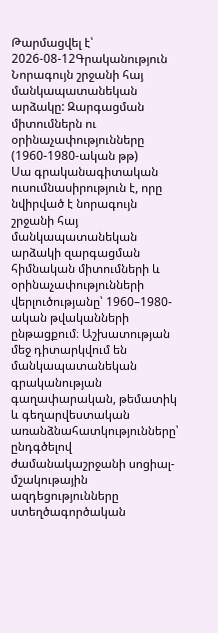Թարմացվել է՝ 2026-08-12Գրականություն
Նորագույն շրջանի հայ մանկապատանեկան արձակը: Զարգացման միտումներն ու օրինաչափությունները (1960-1980-ական թթ)
Սա գրականագիտական ուսումնասիրություն է, որը նվիրված է նորագույն շրջանի հայ մանկապատանեկան արձակի զարգացման հիմնական միտումների և օրինաչափությունների վերլուծությանը՝ 1960–1980-ական թվականների ընթացքում։ Աշխատության մեջ դիտարկվում են մանկապատանեկան գրականության գաղափարական, թեմատիկ և գեղարվեստական առանձնահատկությունները՝ ընդգծելով ժամանակաշրջանի սոցիալ-մշակութային ազդեցությունները ստեղծագործական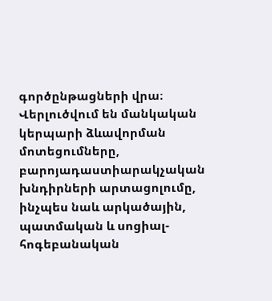գործընթացների վրա։ Վերլուծվում են մանկական կերպարի ձևավորման մոտեցումները, բարոյադաստիարակչական խնդիրների արտացոլումը, ինչպես նաև արկածային, պատմական և սոցիալ-հոգեբանական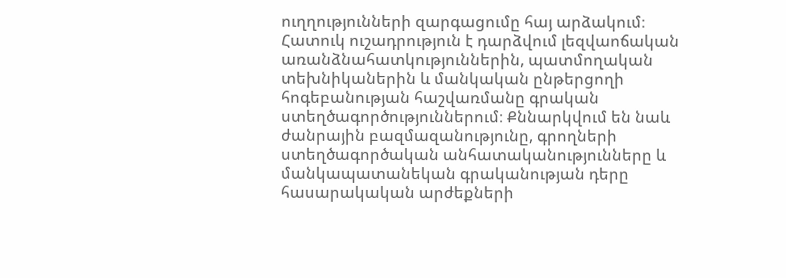ուղղությունների զարգացումը հայ արձակում։ Հատուկ ուշադրություն է դարձվում լեզվաոճական առանձնահատկություններին, պատմողական տեխնիկաներին և մանկական ընթերցողի հոգեբանության հաշվառմանը գրական ստեղծագործություններում։ Քննարկվում են նաև ժանրային բազմազանությունը, գրողների ստեղծագործական անհատականությունները և մանկապատանեկան գրականության դերը հասարակական արժեքների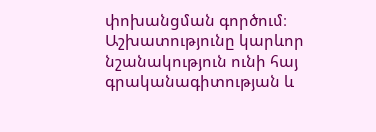փոխանցման գործում։ Աշխատությունը կարևոր նշանակություն ունի հայ գրականագիտության և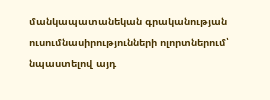մանկապատանեկան գրականության ուսումնասիրությունների ոլորտներում՝ նպաստելով այդ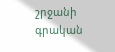շրջանի գրական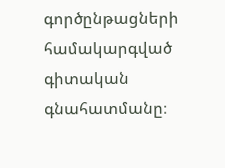գործընթացների համակարգված գիտական գնահատմանը։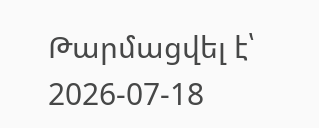Թարմացվել է՝ 2026-07-18